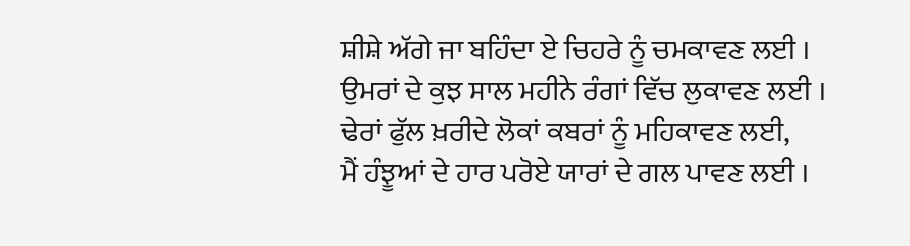ਸ਼ੀਸ਼ੇ ਅੱਗੇ ਜਾ ਬਹਿੰਦਾ ਏ ਚਿਹਰੇ ਨੂੰ ਚਮਕਾਵਣ ਲਈ ।
ਉਮਰਾਂ ਦੇ ਕੁਝ ਸਾਲ ਮਹੀਨੇ ਰੰਗਾਂ ਵਿੱਚ ਲੁਕਾਵਣ ਲਈ ।
ਢੇਰਾਂ ਫੁੱਲ ਖ਼ਰੀਦੇ ਲੋਕਾਂ ਕਬਰਾਂ ਨੂੰ ਮਹਿਕਾਵਣ ਲਈ,
ਮੈਂ ਹੰਝੂਆਂ ਦੇ ਹਾਰ ਪਰੋਏ ਯਾਰਾਂ ਦੇ ਗਲ ਪਾਵਣ ਲਈ ।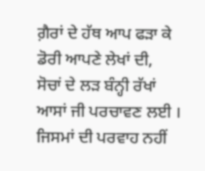ਗ਼ੈਰਾਂ ਦੇ ਹੱਥ ਆਪ ਫੜਾ ਕੇ ਡੋਰੀ ਆਪਣੇ ਲੇਖਾਂ ਦੀ,
ਸੋਚਾਂ ਦੇ ਲੜ ਬੰਨ੍ਹੀ ਰੱਖਾਂ ਆਸਾਂ ਜੀ ਪਰਚਾਵਣ ਲਈ ।
ਜਿਸਮਾਂ ਦੀ ਪਰਵਾਹ ਨਹੀਂ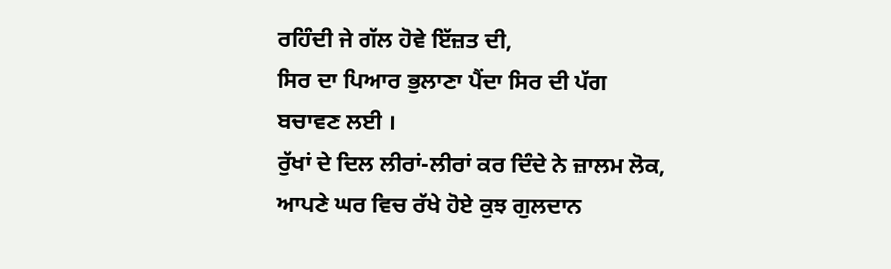ਰਹਿੰਦੀ ਜੇ ਗੱਲ ਹੋਵੇ ਇੱਜ਼ਤ ਦੀ,
ਸਿਰ ਦਾ ਪਿਆਰ ਭੁਲਾਣਾ ਪੈਂਦਾ ਸਿਰ ਦੀ ਪੱਗ ਬਚਾਵਣ ਲਈ ।
ਰੁੱਖਾਂ ਦੇ ਦਿਲ ਲੀਰਾਂ-ਲੀਰਾਂ ਕਰ ਦਿੰਦੇ ਨੇ ਜ਼ਾਲਮ ਲੋਕ,
ਆਪਣੇ ਘਰ ਵਿਚ ਰੱਖੇ ਹੋਏ ਕੁਝ ਗੁਲਦਾਨ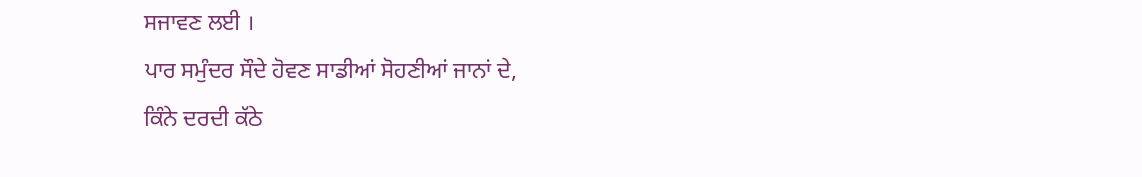ਸਜਾਵਣ ਲਈ ।
ਪਾਰ ਸਮੁੰਦਰ ਸੌਦੇ ਹੋਵਣ ਸਾਡੀਆਂ ਸੋਹਣੀਆਂ ਜਾਨਾਂ ਦੇ,
ਕਿੰਨੇ ਦਰਦੀ ਕੱਠੇ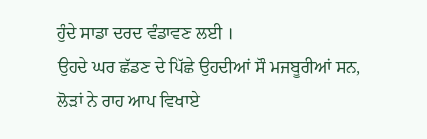ਹੁੰਦੇ ਸਾਡਾ ਦਰਦ ਵੰਡਾਵਣ ਲਈ ।
ਉਹਦੇ ਘਰ ਛੱਡਣ ਦੇ ਪਿੱਛੇ ਉਹਦੀਆਂ ਸੌ ਮਜਬੂਰੀਆਂ ਸਨ,
ਲੋੜਾਂ ਨੇ ਰਾਹ ਆਪ ਵਿਖਾਏ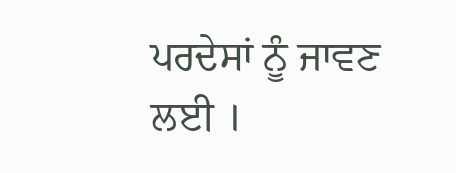ਪਰਦੇਸਾਂ ਨੂੰ ਜਾਵਣ ਲਈ ।